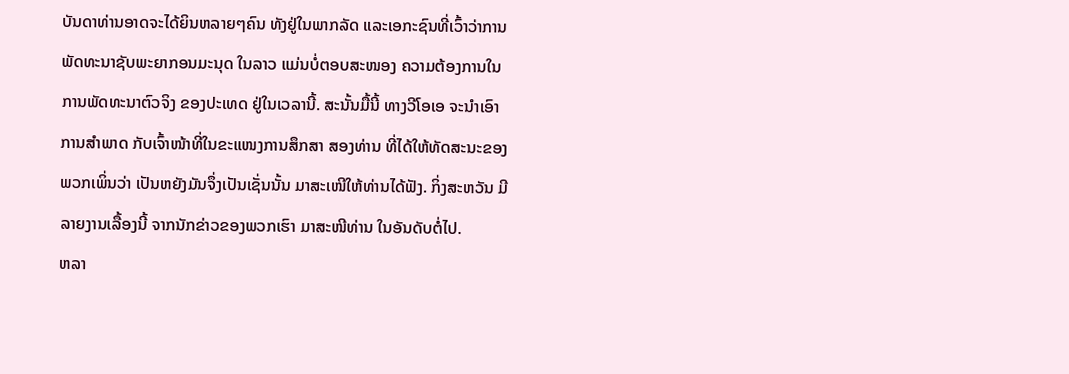ບັນດາທ່ານອາດຈະໄດ້ຍິນຫລາຍໆຄົນ ທັງຢູ່ໃນພາກລັດ ແລະເອກະຊົນທີ່ເວົ້າວ່າການ
ພັດທະນາຊັບພະຍາກອນມະນຸດ ໃນລາວ ແມ່ນບໍ່ຕອບສະໜອງ ຄວາມຕ້ອງການໃນ
ການພັດທະນາຕົວຈິງ ຂອງປະເທດ ຢູ່ໃນເວລານີ້. ສະນັ້ນມື້ນີ້ ທາງວີໂອເອ ຈະນຳເອົາ
ການສໍາພາດ ກັບເຈົ້າໜ້າທີ່ໃນຂະແໜງການສຶກສາ ສອງທ່ານ ທີ່ໄດ້ໃຫ້ທັດສະນະຂອງ
ພວກເພິ່ນວ່າ ເປັນຫຍັງມັນຈຶ່ງເປັນເຊັ່ນນັ້ນ ມາສະເໜີໃຫ້ທ່ານໄດ້ຟັງ. ກິ່ງສະຫວັນ ມີ
ລາຍງານເລື້ອງນີ້ ຈາກນັກຂ່າວຂອງພວກເຮົາ ມາສະໜີທ່ານ ໃນອັນດັບຕໍ່ໄປ.
ຫລາ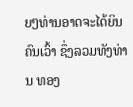ຍໆທ່ານອາດຈະໄດ້ຍິນຄົນເວົ້າ ຊຶ່ງລວມທັງທ່ານ ທອງ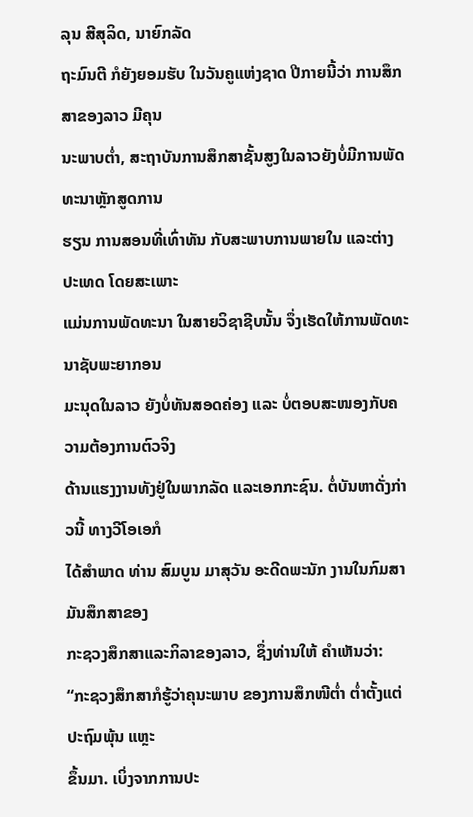ລຸນ ສີສຸລິດ, ນາຍົກລັດ
ຖະມົນຕີ ກໍຍັງຍອມຮັບ ໃນວັນຄູແຫ່ງຊາດ ປີກາຍນີ້ວ່າ ການສຶກສາຂອງລາວ ມີຄຸນ
ນະພາບຕ່ຳ, ສະຖາບັນການສຶກສາຊັ້ນສູງໃນລາວຍັງບໍ່ມີການພັດທະນາຫຼັກສູດການ
ຮຽນ ການສອນທີ່ເທົ່າທັນ ກັບສະພາບການພາຍໃນ ແລະຕ່າງປະເທດ ໂດຍສະເພາະ
ແມ່ນການພັດທະນາ ໃນສາຍວິຊາຊີບນັ້ນ ຈຶ່ງເຮັດໃຫ້ການພັດທະນາຊັບພະຍາກອນ
ມະນຸດໃນລາວ ຍັງບໍ່ທັນສອດຄ່ອງ ແລະ ບໍ່ຕອບສະໜອງກັບຄວາມຕ້ອງການຕົວຈິງ
ດ້ານແຮງງານທັງຢູ່ໃນພາກລັດ ແລະເອກກະຊົນ. ຕໍ່ບັນຫາດັ່ງກ່າວນີ້ ທາງວີໂອເອກໍ
ໄດ້ສຳພາດ ທ່ານ ສົມບູນ ມາສຸວັນ ອະດີດພະນັກ ງານໃນກົມສາມັນສຶກສາຂອງ
ກະຊວງສຶກສາແລະກິລາຂອງລາວ, ຊຶ່ງທ່ານໃຫ້ ຄຳເຫັນວ່າ:
“ກະຊວງສຶກສາກໍຮູ້ວ່າຄຸນະພາບ ຂອງການສຶກໜີຕໍ່າ ຕໍ່າຕັ້ງແຕ່ປະຖົມພຸ້ນ ແຫຼະ
ຂຶ້ນມາ. ເບິ່ງຈາກການປະ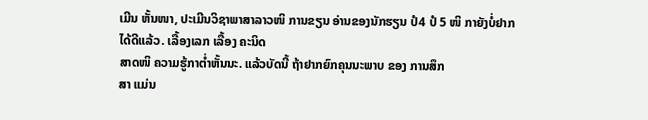ເມີນ ຫັ້ນໜາ, ປະເມີນວິຊາພາສາລາວໜິ ການຂຽນ ອ່ານຂອງນັກຮຽນ ປໍ4 ປໍ 5 ໜິ ກາຍັງບໍ່ຢາກໄດ້ດີແລ້ວ. ເລື້ອງເລກ ເລື້ອງ ຄະນິດ
ສາດໜິ ຄວາມຮູ້ກາຕໍ່າຫັ້ນນະ. ແລ້ວບັດນີ້ ຖ້າຢາກຍົກຄຸນນະພາບ ຂອງ ການສຶກ
ສາ ແມ່ນ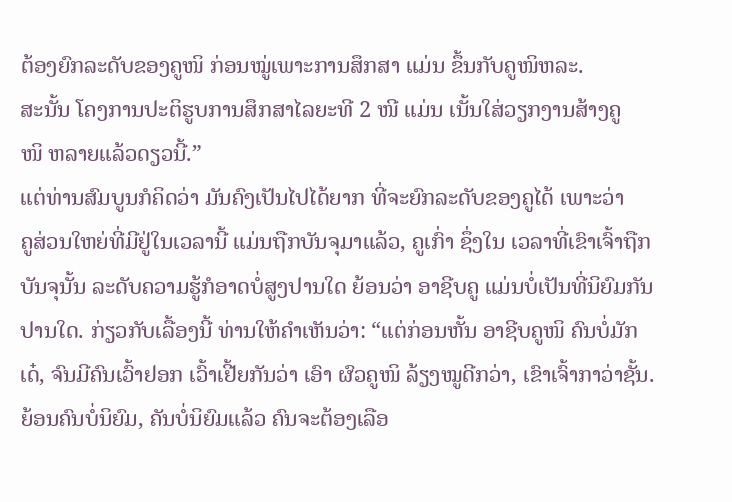ຕ້ອງຍົກລະດັບຂອງຄູໜິ ກ່ອນໝູ່ເພາະການສຶກສາ ແມ່ນ ຂຶ້ນກັບຄູໜິຫລະ.
ສະນັ້ນ ໂຄງການປະຕິຮູບການສຶກສາໄລຍະທີ 2 ໜີ ແມ່ນ ເນັ້ນໃສ່ວຽກງານສ້າງຄູ
ໜິ ຫລາຍແລ້ວດຽວນີ້.”
ແຕ່ທ່ານສົມບູນກໍຄິດວ່າ ມັນຄົງເປັນໄປໄດ້ຍາກ ທີ່ຈະຍົກລະດັບຂອງຄູໄດ້ ເພາະວ່າ
ຄູສ່ວນໃຫຍ່ທີ່ມີຢູ່ໃນເວລານີ້ ແມ່ນຖືກບັນຈຸມາແລ້ວ, ຄູເກົ່າ ຊຶ່ງໃນ ເວລາທີ່ເຂົາເຈົ້າຖືກ
ບັນຈຸນັ້ນ ລະດັບຄວາມຮູ້ກໍອາດບໍ່ສູງປານໃດ ຍ້ອນວ່າ ອາຊີບຄູ ແມ່ນບໍ່ເປັນທີ່ນິຍົມກັນ
ປານໃດ. ກ່ຽວກັບເລື້ອງນີ້ ທ່ານໃຫ້ຄໍາເຫັນວ່າ: “ແຕ່ກ່ອນຫັ້ນ ອາຊີບຄູໜິ ຄົນບໍ່ມັກເດ໋, ຈົນມີຄົນເວົ້າຢອກ ເວົ້າເຢີ້ຍກັນວ່າ ເອົາ ຜົວຄູໜິ ລ້ຽງໝູດີກວ່າ, ເຂົາເຈົ້າກາວ່າຊັ້ນ. ຍ້ອນຄົນບໍ່ນິຍົມ, ຄັນບໍ່ນິຍົມແລ້ວ ຄົນຈະຕ້ອງເລືອ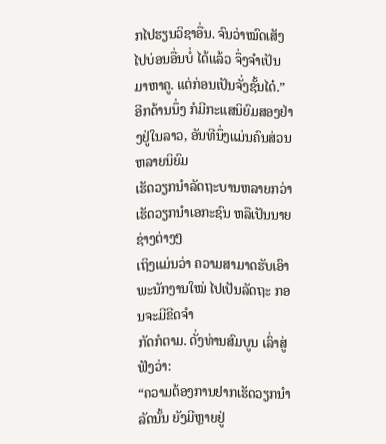ກໄປຮຽນວິຊາອື່ນ. ຈົນວ່າໝົດເສັງ
ໄປບ່ອນອື່ນບໍ່ ໄດ້ແລ້ວ ຈຶ່ງຈໍາເປັນມາຫາຄູ. ແຕ່ກ່ອນເປັນຈັ່ງຊັ້ນໄດ໋.”
ອີກດ້ານນຶ່ງ ກໍມີກະແສນິຍົມສອງຢ່າງຢູ່ໃນລາວ, ອັນທີນຶ່ງແມ່ນຄົນສ່ວນຫລາຍນິຍົມ
ເຮັດວຽກນໍາລັດຖະບານຫລາຍກວ່າ ເຮັດວຽກນໍາເອກະຊົນ ຫລືເປັນນາຍ ຊ່າງຕ່າງໆ
ເຖິງແມ່ນວ່າ ຄວາມສາມາດຮັບເອົາພະນັກງານໃໝ່ ໄປເປັນລັດຖະ ກອນຈະມີຂີດຈໍາ
ກັດກໍຕາມ. ດັ່ງທ່ານສົມບູນ ເລົ່າສູ່ຟັງວ່າ:
“ຄວາມຕ້ອງການຢາກເຮັດວຽກນໍາລັດນັ້ນ ຍັງມີຫຼາຍຢູ່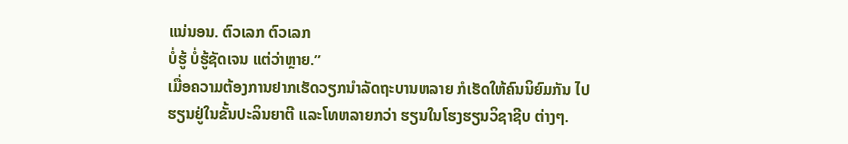ແນ່ນອນ. ຕົວເລກ ຕົວເລກ
ບໍ່ຮູ້ ບໍ່ຮູ້ຊັດເຈນ ແຕ່ວ່າຫຼາຍ.”
ເມື່ອຄວາມຕ້ອງການຢາກເຮັດວຽກນໍາລັດຖະບານຫລາຍ ກໍເຮັດໃຫ້ຄົນນິຍົມກັນ ໄປ
ຮຽນຢູ່ໃນຂັ້ນປະລິນຍາຕີ ແລະໂທຫລາຍກວ່າ ຮຽນໃນໂຮງຮຽນວິຊາຊີບ ຕ່າງໆ.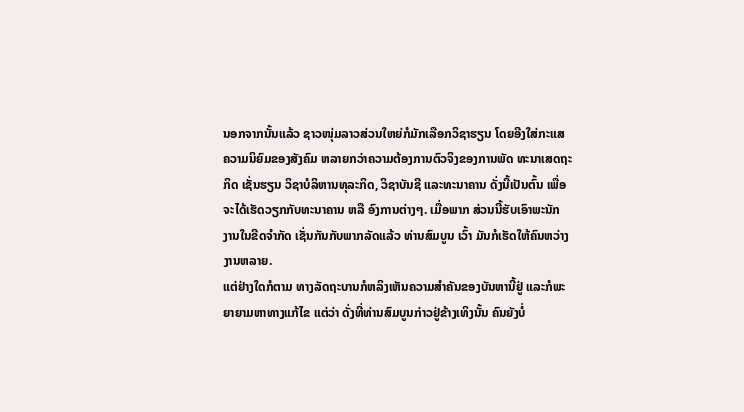ນອກຈາກນັ້ນແລ້ວ ຊາວໜຸ່ມລາວສ່ວນໃຫຍ່ກໍມັກເລືອກວິຊາຮຽນ ໂດຍອີງໃສ່ກະແສ
ຄວາມນິຍົມຂອງສັງຄົມ ຫລາຍກວ່າຄວາມຕ້ອງການຕົວຈິງຂອງການພັດ ທະນາເສດຖະ
ກິດ ເຊັ່ນຮຽນ ວິຊາບໍລິຫານທຸລະກິດ, ວິຊາບັນຊີ ແລະທະນາຄານ ດັ່ງນີ້ເປັນຕົ້ນ ເພື່ອ
ຈະໄດ້ເຮັດວຽກກັບທະນາຄານ ຫລື ອົງການຕ່າງໆ. ເມື່ອພາກ ສ່ວນນີ້ຮັບເອົາພະນັກ
ງານໃນຂີດຈໍາກັດ ເຊັ່ນກັນກັບພາກລັດແລ້ວ ທ່ານສົມບູນ ເວົ້າ ມັນກໍເຮັດໃຫ້ຄົນຫວ່າງ
ງານຫລາຍ.
ແຕ່ຢ່າງໃດກໍຕາມ ທາງລັດຖະບານກໍຫລິງເຫັນຄວາມສໍາຄັນຂອງບັນຫານີ້ຢູ່ ແລະກໍພະ
ຍາຍາມຫາທາງແກ້ໄຂ ແຕ່ວ່າ ດັ່ງທີ່ທ່ານສົມບູນກ່າວຢູ່ຂ້າງເທິງນັ້ນ ຄົນຍັງບໍ່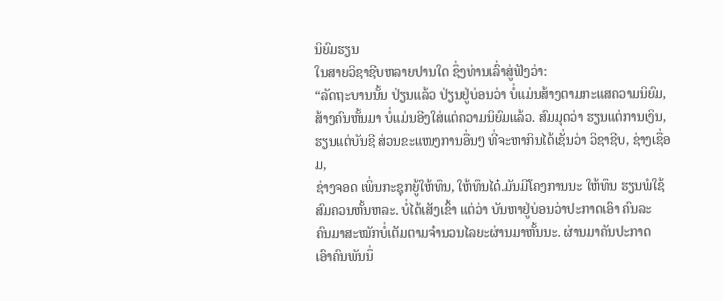ນິຍົມຮຽນ
ໃນສາຍວິຊາຊີບຫລາຍປານໃດ ຊຶ່ງທ່ານເລົ່າສູ່ຟັງວ່າ:
“ລັດຖະບານນັ້ນ ປ່ຽນແລ້ວ ປ່ຽນຢູ່ບ່ອນວ່າ ບໍ່ແມ່ນສ້າງຕາມກະແສຄວາມນິຍົມ,
ສ້າງຄົນຫັ້ນມາ ບໍ່ແມ່ນອີງໃສ່ແຕ່ຄວາມນິຍົມແລ້ວ. ສົມມຸດວ່າ ຮຽນແຕ່ການເງິນ,
ຮຽນແຕ່ບັນຊີ ສ່ວນຂະແໜງການອື່ນໆ ທີ່ຈະຫາກິນໄດ້ເຊັ່ນວ່າ ວິຊາຊີບ, ຊ່າງເຊື່ອມ,
ຊ່າງຈອດ ເພິ່ນກະຊຸກຍູ້ໃຫ້ທຶນ, ໃຫ້ທຶນໄດ໋.ມັນມີໂຄງການນະ ໃຫ້ທຶນ ຮຽນພໍໃຊ້
ສົມຄວນຫັ້ນຫລະ. ບໍ່ໄດ້ເສັງເຂົ້າ ແຕ່ວ່າ ບັນຫາຢູ່ບ່ອນວ່າປະກາດເອົາ ຄົນລະ
ຄົນມາສະໝັກບໍ່ເຕັມຕາມຈໍານວນໄລຍະຜ່ານມາຫັ້ນນະ. ຜ່ານມາຄັນປະກາດ
ເອົາຄົນພັນນຶ່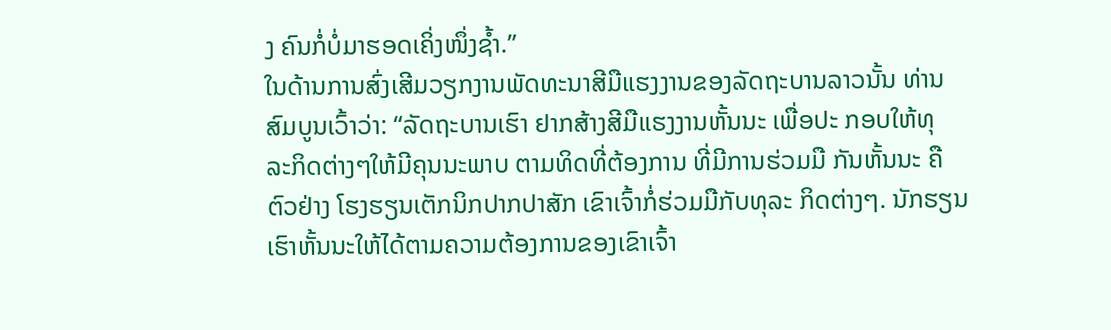ງ ຄົນກໍ່ບໍ່ມາຮອດເຄິ່ງໜຶ່ງຊໍ້າ.”
ໃນດ້ານການສົ່ງເສີມວຽກງານພັດທະນາສີມືແຮງງານຂອງລັດຖະບານລາວນັ້ນ ທ່ານ
ສົມບູນເວົ້າວ່າ: “ລັດຖະບານເຮົາ ຢາກສ້າງສີມືແຮງງານຫັ້ນນະ ເພື່ອປະ ກອບໃຫ້ທຸ
ລະກິດຕ່າງໆໃຫ້ມີຄຸນນະພາບ ຕາມທິດທີ່ຕ້ອງການ ທີ່ມີການຮ່ວມມື ກັນຫັ້ນນະ ຄື
ຕົວຢ່າງ ໂຮງຮຽນເຕັກນິກປາກປາສັກ ເຂົາເຈົ້າກໍ່ຮ່ວມມືກັບທຸລະ ກິດຕ່າງໆ. ນັກຮຽນ
ເຮົາຫັ້ນນະໃຫ້ໄດ້ຕາມຄວາມຕ້ອງການຂອງເຂົາເຈົ້າ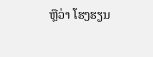ຫຼືວ່າ ໂຮງຮຽນ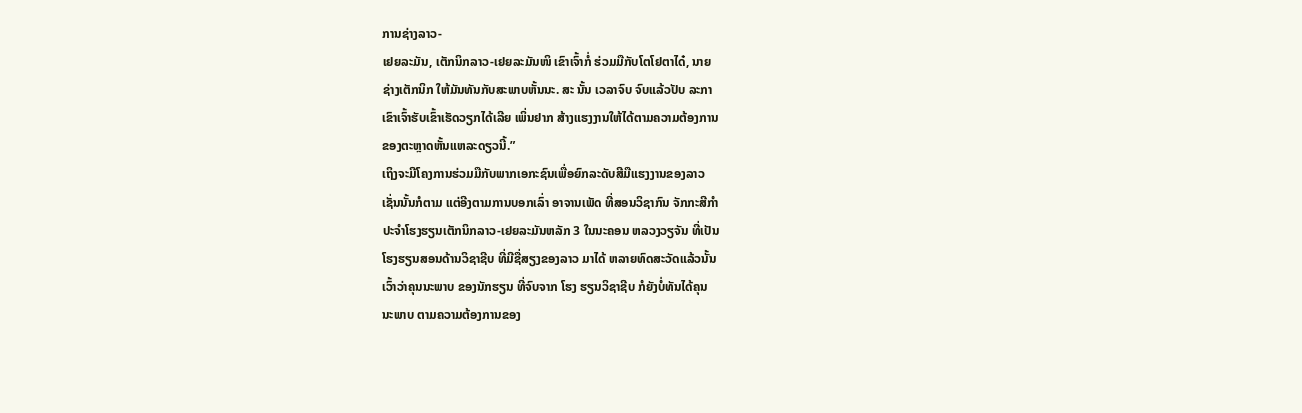ການຊ່າງລາວ-
ເຢຍລະມັນ, ເຕັກນິກລາວ-ເຢຍລະມັນໜິ ເຂົາເຈົ້າກໍ່ ຮ່ວມມືກັບໂຕໂຢຕາໄດ໋, ນາຍ
ຊ່າງເຕັກນິກ ໃຫ້ມັນທັນກັບສະພາບຫັ້ນນະ. ສະ ນັ້ນ ເວລາຈົບ ຈົບແລ້ວປັບ ລະກາ
ເຂົາເຈົ້າຮັບເຂົ້າເຮັດວຽກໄດ້ເລີຍ ເພິ່ນຢາກ ສ້າງແຮງງານໃຫ້ໄດ້ຕາມຄວາມຕ້ອງການ
ຂອງຕະຫຼາດຫັ້ນແຫລະດຽວນີ້.”
ເຖິງຈະມີໂຄງການຮ່ວມມືກັບພາກເອກະຊົນເພື່ອຍົກລະດັບສີມືແຮງງານຂອງລາວ
ເຊັ່ນນັ້ນກໍຕາມ ແຕ່ອີງຕາມການບອກເລົ່າ ອາຈານເພັດ ທີ່ສອນວິຊາກົນ ຈັກກະສີກໍາ
ປະຈໍາໂຮງຮຽນເຕັກນິກລາວ-ເຢຍລະມັນຫລັກ 3 ໃນນະຄອນ ຫລວງວຽຈັນ ທີ່ເປັນ
ໂຮງຮຽນສອນດ້ານວິຊາຊີບ ທີ່ມີຊື່ສຽງຂອງລາວ ມາໄດ້ ຫລາຍທົດສະວັດແລ້ວນັ້ນ
ເວົ້າວ່າຄຸນນະພາບ ຂອງນັກຮຽນ ທີ່ຈົບຈາກ ໂຮງ ຮຽນວິຊາຊີບ ກໍຍັງບໍ່ທັນໄດ້ຄຸນ
ນະພາບ ຕາມຄວາມຕ້ອງການຂອງ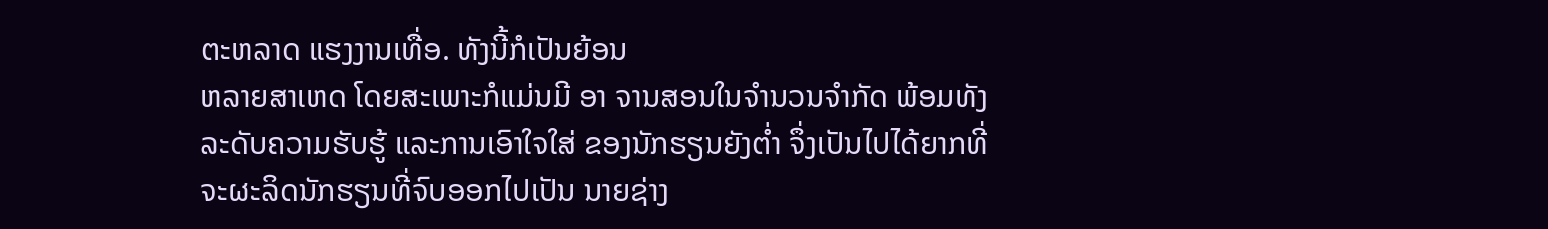ຕະຫລາດ ແຮງງານເທື່ອ. ທັງນີ້ກໍເປັນຍ້ອນ
ຫລາຍສາເຫດ ໂດຍສະເພາະກໍແມ່ນມີ ອາ ຈານສອນໃນຈໍານວນຈໍາກັດ ພ້ອມທັງ
ລະດັບຄວາມຮັບຮູ້ ແລະການເອົາໃຈໃສ່ ຂອງນັກຮຽນຍັງຕໍ່າ ຈຶ່ງເປັນໄປໄດ້ຍາກທີ່
ຈະຜະລິດນັກຮຽນທີ່ຈົບອອກໄປເປັນ ນາຍຊ່າງ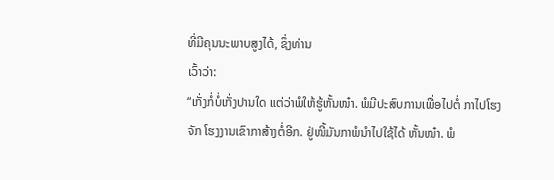ທີ່ມີຄຸນນະພາບສູງໄດ້, ຊຶ່ງທ່ານ
ເວົ້າວ່າ:
“ເກັ່ງກໍ່ບໍ່ເກັ່ງປານໃດ ແຕ່ວ່າພໍໃຫ້ຮູ້ຫັ້ນໜ໋າ. ພໍມີປະສົບການເພື່ອໄປຕໍ່ ກາໄປໂຮງ
ຈັກ ໂຮງງານເຂົາກາສ້າງຕໍ່ອີກ. ຢູ່ໜີ້ມັນກາພໍນຳໄປໃຊ້ໄດ້ ຫັ້ນໜ໋າ. ພໍ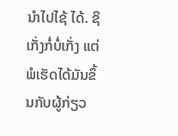ນໍາໄປໄຊ້ ໄດ້. ຊິເກັ່ງກໍ່ບໍ່ເກັ່ງ ແຕ່ພໍເຮັດໄດ້ມັນຂຶ້ນກັບຜູ້ກ່ຽວ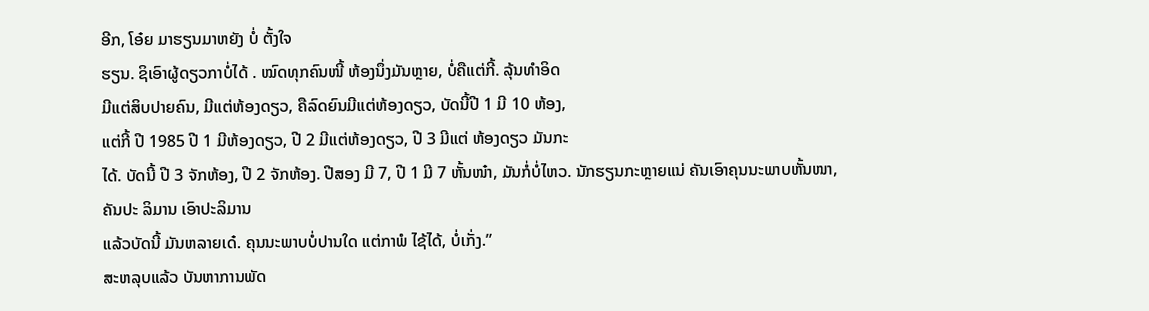ອີກ, ໂອ໋ຍ ມາຮຽນມາຫຍັງ ບໍ່ ຕັ້ງໃຈ
ຮຽນ. ຊິເອົາຜູ້ດຽວກາບໍ່ໄດ້ . ໝົດທຸກຄົນໜີ້ ຫ້ອງນຶ່ງມັນຫຼາຍ, ບໍ່ຄືແຕ່ກີ້. ລຸ້ນທໍາອິດ
ມີແຕ່ສິບປາຍຄົນ, ມີແຕ່ຫ້ອງດຽວ, ຄືລົດຍົນມີແຕ່ຫ້ອງດຽວ, ບັດນີ້ປີ 1 ມີ 10 ຫ້ອງ,
ແຕ່ກີ້ ປີ 1985 ປີ 1 ມີຫ້ອງດຽວ, ປີ 2 ມີແຕ່ຫ້ອງດຽວ, ປີ 3 ມີແຕ່ ຫ້ອງດຽວ ມັນກະ
ໄດ້. ບັດນີ້ ປີ 3 ຈັກຫ້ອງ, ປີ 2 ຈັກຫ້ອງ. ປີສອງ ມີ 7, ປີ 1 ມີ 7 ຫັ້ນໜ໋າ, ມັນກໍ່ບໍ່ໄຫວ. ນັກຮຽນກະຫຼາຍແນ່ ຄັນເອົາຄຸນນະພາບຫັ້ນໜາ, ຄັນປະ ລິມານ ເອົາປະລິມານ
ແລ້ວບັດນີ້ ມັນຫລາຍເດ໋. ຄຸນນະພາບບໍ່ປານໃດ ແຕ່ກາພໍ ໄຊ້ໄດ້, ບໍ່ເກັ່ງ.”
ສະຫລຸບແລ້ວ ບັນຫາການພັດ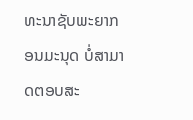ທະນາຊັບພະຍາກອນມະນຸດ ບໍ່ສາມາດຕອບສະ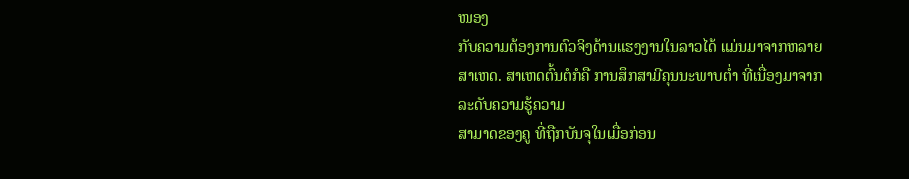ໜອງ
ກັບຄວາມຕ້ອງການຕົວຈິງດ້ານແຮງງານໃນລາວໄດ້ ແມ່ນມາຈາກຫລາຍ ສາເຫດ. ສາເຫດຕົ້ນຕໍກໍຄື ການສຶກສາມີຄຸນນະພາບຕໍ່າ ທີ່ເນື່ອງມາຈາກ ລະດັບຄວາມຮູ້ຄວາມ
ສາມາດຂອງຄູ ທີ່ຖືກບັນຈຸໃນເມື່ອກ່ອນ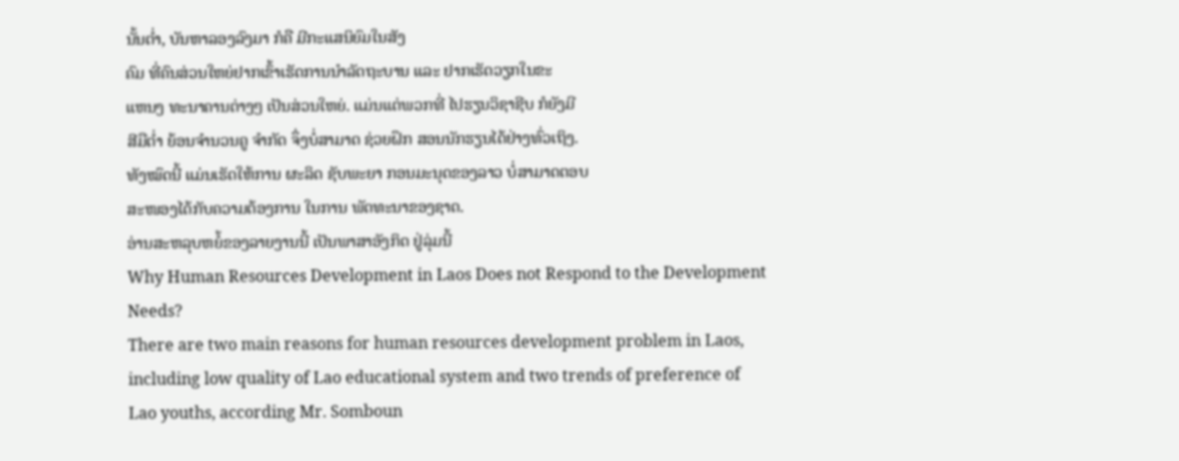ນັ້ນຕໍ່າ, ບັນຫາລອງລົງມາ ກໍຄື ມີກະແສນິຍົມໃນສັງ
ຄົມ ທີ່ຄົນສ່ວນໃຫຍ່ຢາກເຂົ້າເຮັດການນໍາລັດຖະບານ ແລະ ຢາກເຮັດວຽກໃນຂະ
ແຫນງ ທະນາຄານຕ່າງໆ ເປັນສ່ວນໃຫຍ່. ແມ່ນແຕ່ພວກທີ່ ໄປຮຽນວິຊາຊີບ ກໍຍັງມີ
ສີມືຕໍ່າ ຍ້ອນຈໍານວນຄູ ຈໍາກັດ ຈຶ່ງບໍ່ສາມາດ ຊ່ວຍຝຶກ ສອນນັກຮຽນໄດ້ຢ່າງທົ່ວເຖິງ.
ທັງໝົດນີ້ ແມ່ນເຮັດໃຫ້ການ ຜະລິດ ຊັບພະຍາ ກອນມະນຸດຂອງລາວ ບໍ່ສາມາດຕອບ
ສະໜອງໄດ້ກັບຄວາມຕ້ອງການ ໃນການ ພັດທະນາຂອງຊາດ.
ອ່ານສະຫລຸບຫຍໍ້ຂອງລາຍງານນີ້ ເປັນພາສາອັງກິດ ຢູ່ລຸ່ມນີ້
Why Human Resources Development in Laos Does not Respond to the Development Needs?
There are two main reasons for human resources development problem in Laos, including low quality of Lao educational system and two trends of preference of Lao youths, according Mr. Somboun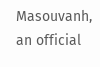Masouvanh, an official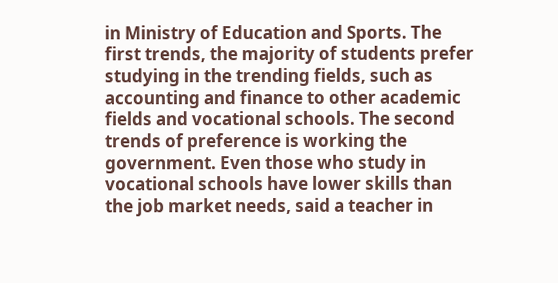in Ministry of Education and Sports. The first trends, the majority of students prefer studying in the trending fields, such as accounting and finance to other academic fields and vocational schools. The second trends of preference is working the government. Even those who study in vocational schools have lower skills than the job market needs, said a teacher in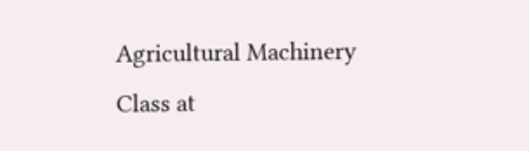Agricultural Machinery Class at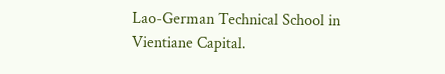Lao-German Technical School in Vientiane Capital.